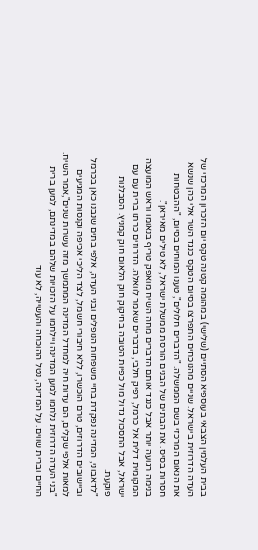בבית העלמין הצבאי בעוספיא הסתיים (שלישי) במהומה קטנה טקס יום הזכרון המרכזי של העדה הדרוזית בישראל. שניים מהנוכחים התפרצו בסיום הטקס כנגד השר אלי כהן שנשא את הנאום המרכזי בשם הממשלה. "הדברים חלולים", טענו המוחים בסיום, "ההבטחות חסרות בסיס. את הבתים של הבנים הורסת ממשלת ישראל, לא טילים מאיראן".
בנימה רגועה יותר אבל כנגד אותם הדברים מחה השיח מואפק טריף בנאומו וראש המועצה המקומית דלית אל כרמל, רפיק חלבי, בדברים שאמר לוואלה. הדרוזים כרתו ברית עם עם ישראל, אבל התסכול גדול מול כפיות הטובה בחיקוק חוק הלאום חוק קמניץ. הסבלנות פוקעת.
"לדאבוני, המדינה נפקדת בחיי משפחות הנופלים ובני העדה, אלפי בתים שנבנו כאן בכרמל וביישובים הדרוזים, טרם הוכשרו, ללא חיבורי חשמל, לצד הליכי אכיפה וקנסות המגיעים למאות אלפי שקלים, הם עדות חיה למחדל המדינה המתמשך מזה עשרות שנים",אמר השיח.
"בני העדה הדרוזית נלחמו למען המדינה ויילחמו על הזכויות שלהם במדינתם, למען ברית החיים וברית שווים. על המדינה, נטל ההוכחה והעשייה, לא עוד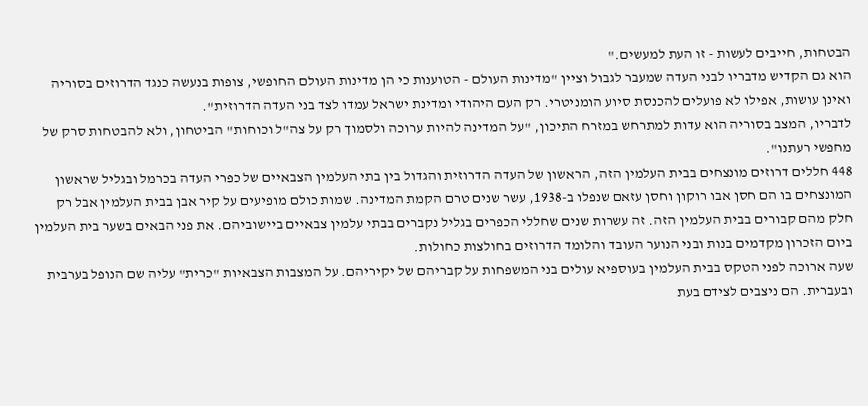הבטחות, חייבים לעשות - זו העת למעשים."
הוא גם הקדיש מדבריו לבני העדה שמעבר לגבול וציין "מדינות העולם - הטוענות כי הן מדינות העולם החופשי, צופות בנעשה כנגד הדרוזים בסוריה ואינן עושות, אפילו לא פועלים להכנסת סיוע הומניטרי. רק העם היהודי ומדינת ישראל עמדו לצד בני העדה הדרוזית".
לדבריו, המצב בסוריה הוא עדות למתרחש במזרח התיכון, "על המדינה להיות ערוכה ולסמוך רק על צה"ל וכוחות" הביטחון, ולא להבטחות סרק של מחפשי רעתנו".
448 חללים דרוזים מונצחים בבית העלמין הזה, הראשון של העדה הדרוזית והגדול בין בתי העלמין הצבאיים של כפרי העדה בכרמל ובגליל שראשון המונצחים בו הם חסן אבו רוקון וחסן עזאם שנפלו ב-1938, עשר שנים טרם הקמת המדינה. שמות כולם מופיעים על קיר אבן בבית העלמין אבל רק חלק מהם קבורים בבית העלמין הזה. זה עשרות שנים שחללי הכפרים בגליל נקברים בבתי עלמין צבאיים ביישוביהם. את פני הבאים בשער בית העלמין ביום הזכרון מקדמים בנות ובני הנוער העובד והלומד הדרוזים בחולצות כחולות.
שעה ארוכה לפני הטקס בבית העלמין בעוספיא עולים בני המשפחות על קבריהם של יקיריהם. על המצבות הצבאיות "כרית" עליה שם הנופל בערבית ובעברית. הם ניצבים לצידם בעת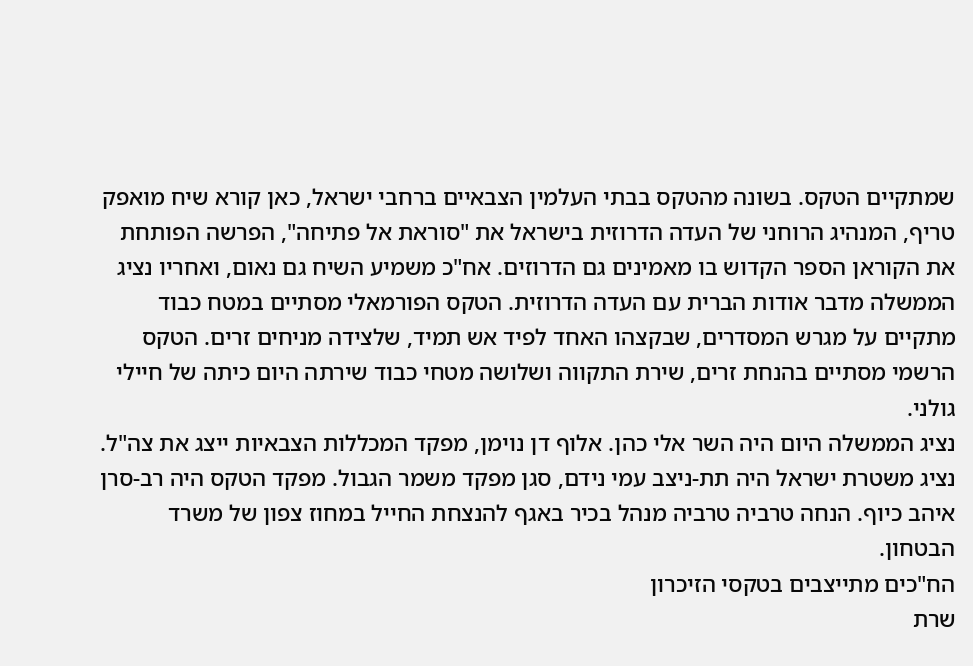שמתקיים הטקס. בשונה מהטקס בבתי העלמין הצבאיים ברחבי ישראל, כאן קורא שיח מואפק טריף, המנהיג הרוחני של העדה הדרוזית בישראל את "סוראת אל פתיחה", הפרשה הפותחת את הקוראן הספר הקדוש בו מאמינים גם הדרוזים. אח"כ משמיע השיח גם נאום, ואחריו נציג הממשלה מדבר אודות הברית עם העדה הדרוזית. הטקס הפורמאלי מסתיים במטח כבוד מתקיים על מגרש המסדרים, שבקצהו האחד לפיד אש תמיד, שלצידה מניחים זרים. הטקס הרשמי מסתיים בהנחת זרים, שירת התקווה ושלושה מטחי כבוד שירתה היום כיתה של חיילי גולני.
נציג הממשלה היום היה השר אלי כהן. אלוף דן נוימן, מפקד המכללות הצבאיות ייצג את צה"ל. נציג משטרת ישראל היה תת-ניצב עמי נידם, סגן מפקד משמר הגבול. מפקד הטקס היה רב-סרן איהב כיוף. הנחה טרביה טרביה מנהל בכיר באגף להנצחת החייל במחוז צפון של משרד הבטחון.
הח"כים מתייצבים בטקסי הזיכרון
שרת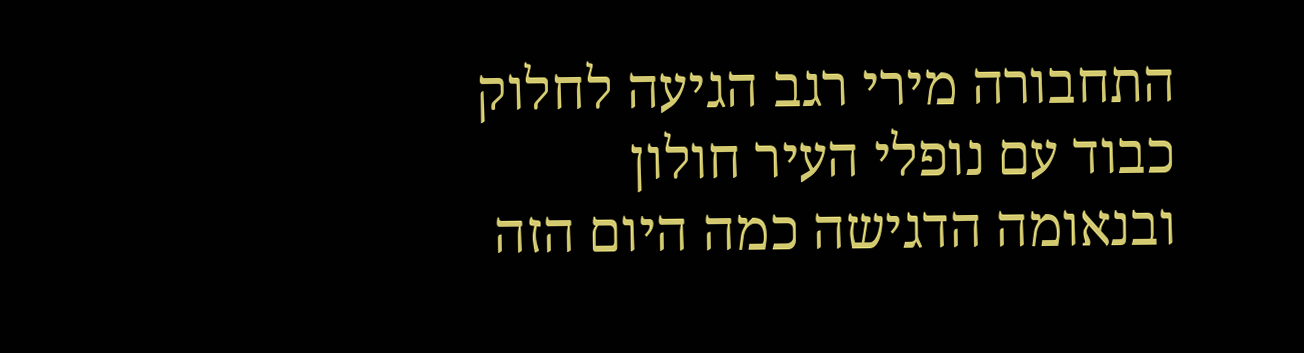התחבורה מירי רגב הגיעה לחלוק כבוד עם נופלי העיר חולון ובנאומה הדגישה כמה היום הזה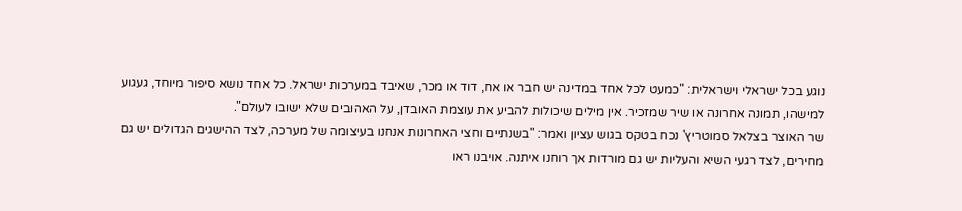נוגע בכל ישראלי וישראלית: "כמעט לכל אחד במדינה יש חבר או אח, דוד או מכר, שאיבד במערכות ישראל. כל אחד נושא סיפור מיוחד, געגוע למישהו, תמונה אחרונה או שיר שמזכיר. אין מילים שיכולות להביע את עוצמת האובדן, על האהובים שלא ישובו לעולם".
שר האוצר בצלאל סמוטריץ' נכח בטקס בגוש עציון ואמר: "בשנתיים וחצי האחרונות אנחנו בעיצומה של מערכה, לצד ההישגים הגדולים יש גם מחירים, לצד רגעי השיא והעליות יש גם מורדות אך רוחנו איתנה. אויבנו ראו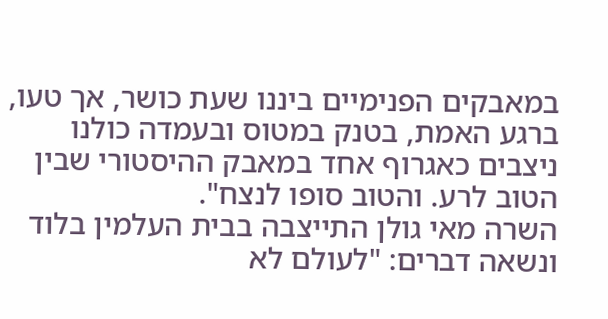במאבקים הפנימיים ביננו שעת כושר, אך טעו, ברגע האמת, בטנק במטוס ובעמדה כולנו ניצבים כאגרוף אחד במאבק ההיסטורי שבין הטוב לרע. והטוב סופו לנצח".
השרה מאי גולן התייצבה בבית העלמין בלוד ונשאה דברים: "לעולם לא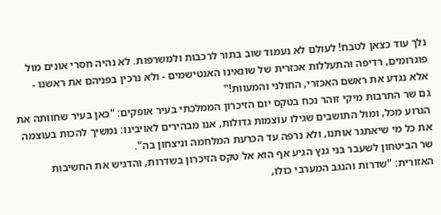נלך עוד כצאן לטבח! לעולם לא נעמוד שוב בתור לרכבות ולמשרפות. לא נהיה חסרי אונים מול פוגרומים, רדיפה והתעללות אכזרית של שונאינו האנטישמים - ולא נרכין בפניהם את ראשנו - אלא נגדע את ראשם האכזרי, החולני והמעוות!"
גם שר התרבות מיקי זוהר נכח בטקס יום הזיכרון הממלכתי בעיר אופקים: "כאן בעיר שחוותה את הגרוע מכל, ומול התושבים שגילו עוצמות גדולות, אנו מבהירים לאויבינו: נמשיך להכות בעוצמה את כל מי שיאתגר אותנו, ולא נרפה עד הכרעת המלחמה וניצחון בה".
שר הביטחון לשעבר בני גנץ הגיע אף הוא אל טקס הזיכרון בשדרות, והדגיש את החשיבות האזורית: "שדרות והנגב המערבי כולו,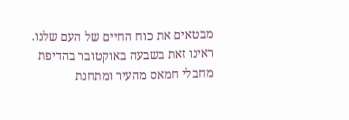מבטאים את כוח החיים של העם שלנו. ראינו זאת בשבעה באוקטובר בהדיפת מחבלי חמאס מהעיר ומתחנת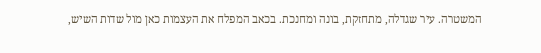המשטרה. עיר שגדלה, מתחזקת, בונה ומחנכת. בכאב המפלח את העצמות כאן מול שדות השיש,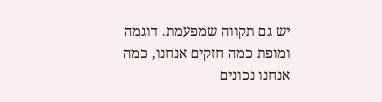יש גם תקווה שמפעמת. דוגמה ומופת כמה חזקים אנחנו, כמה אנחנו נכונים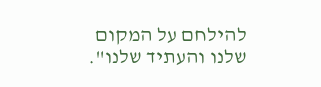להילחם על המקום שלנו והעתיד שלנו".